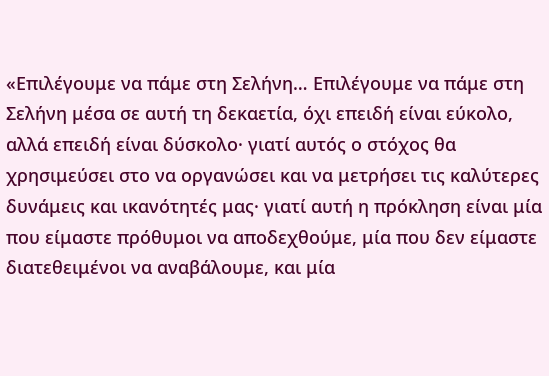«Επιλέγουμε να πάμε στη Σελήνη… Επιλέγουμε να πάμε στη Σελήνη μέσα σε αυτή τη δεκαετία, όχι επειδή είναι εύκολο, αλλά επειδή είναι δύσκολο· γιατί αυτός ο στόχος θα χρησιμεύσει στο να οργανώσει και να μετρήσει τις καλύτερες δυνάμεις και ικανότητές μας· γιατί αυτή η πρόκληση είναι μία που είμαστε πρόθυμοι να αποδεχθούμε, μία που δεν είμαστε διατεθειμένοι να αναβάλουμε, και μία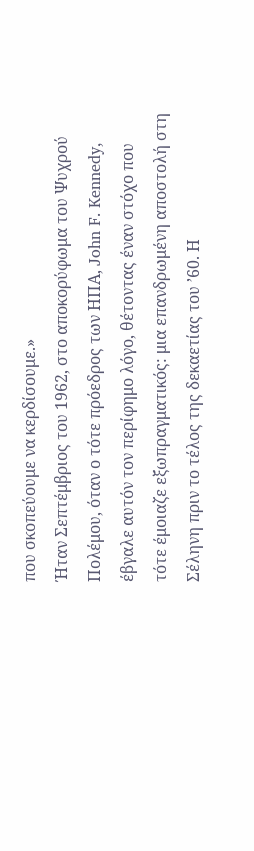που σκοπεύουμε να κερδίσουμε.»
Ήταν Σεπτέμβριος του 1962, στο αποκορύφωμα τoυ Ψυχρού Πολέμου, όταν ο τότε πρόεδρος των ΗΠΑ, John F. Kennedy, έβγαλε αυτόν τον περίφημο λόγο, θέτοντας έναν στόχο που τότε έμοιαζε εξωπραγματικός: μια επανδρωμένη αποστολή στη Σέληνη πριν το τέλος της δεκαετίας του ’60. Η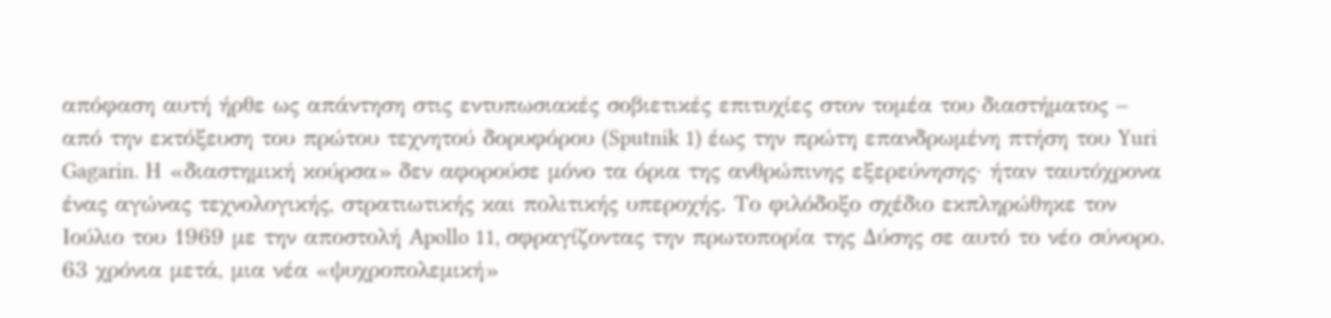απόφαση αυτή ήρθε ως απάντηση στις εντυπωσιακές σοβιετικές επιτυχίες στον τομέα του διαστήματος – από την εκτόξευση του πρώτου τεχνητού δορυφόρου (Sputnik 1) έως την πρώτη επανδρωμένη πτήση του Yuri Gagarin. Η «διαστημική κούρσα» δεν αφορούσε μόνο τα όρια της ανθρώπινης εξερεύνησης· ήταν ταυτόχρονα ένας αγώνας τεχνολογικής, στρατιωτικής και πολιτικής υπεροχής. Το φιλόδοξο σχέδιο εκπληρώθηκε τον Ιούλιο του 1969 με την αποστολή Apollo 11, σφραγίζοντας την πρωτοπορία της Δύσης σε αυτό το νέο σύνορο.
63 χρόνια μετά, μια νέα «ψυχροπολεμική»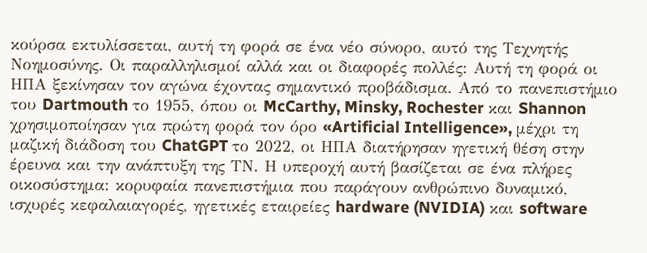κούρσα εκτυλίσσεται, αυτή τη φορά σε ένα νέο σύνορο, αυτό της Τεχνητής Νοημοσύνης. Οι παραλληλισμοί αλλά και οι διαφορές πολλές: Αυτή τη φορά οι ΗΠΑ ξεκίνησαν τον αγώνα έχοντας σημαντικό προβάδισμα. Από το πανεπιστήμιο του Dartmouth το 1955, όπου οι McCarthy, Minsky, Rochester και Shannon χρησιμοποίησαν για πρώτη φορά τον όρο «Artificial Intelligence», μέχρι τη μαζική διάδοση του ChatGPT το 2022, οι ΗΠΑ διατήρησαν ηγετική θέση στην έρευνα και την ανάπτυξη της ΤΝ. Η υπεροχή αυτή βασίζεται σε ένα πλήρες οικοσύστημα: κορυφαία πανεπιστήμια που παράγουν ανθρώπινο δυναμικό, ισχυρές κεφαλαιαγορές, ηγετικές εταιρείες hardware (NVIDIA) και software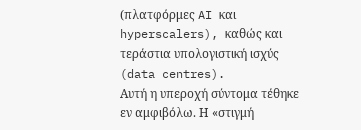(πλατφόρμες AI και hyperscalers), καθώς και τεράστια υπολογιστική ισχύς (data centres).
Αυτή η υπεροχή σύντομα τέθηκε εν αμφιβόλω. Η «στιγμή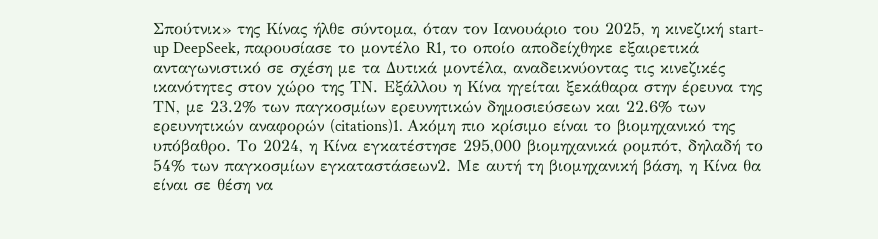Σπούτνικ» της Κίνας ήλθε σύντομα, όταν τον Ιανουάριο του 2025, η κινεζική start-up DeepSeek, παρουσίασε το μοντέλο R1, το οποίο αποδείχθηκε εξαιρετικά ανταγωνιστικό σε σχέση με τα Δυτικά μοντέλα, αναδεικνύοντας τις κινεζικές ικανότητες στον χώρο της ΤΝ. Εξάλλου η Κίνα ηγείται ξεκάθαρα στην έρευνα της ΤΝ, με 23.2% των παγκοσμίων ερευνητικών δημοσιεύσεων και 22.6% των ερευνητικών αναφορών (citations)1. Ακόμη πιο κρίσιμο είναι το βιομηχανικό της υπόβαθρο. Το 2024, η Κίνα εγκατέστησε 295,000 βιομηχανικά ρομπότ, δηλαδή το 54% των παγκοσμίων εγκαταστάσεων2. Με αυτή τη βιομηχανική βάση, η Κίνα θα είναι σε θέση να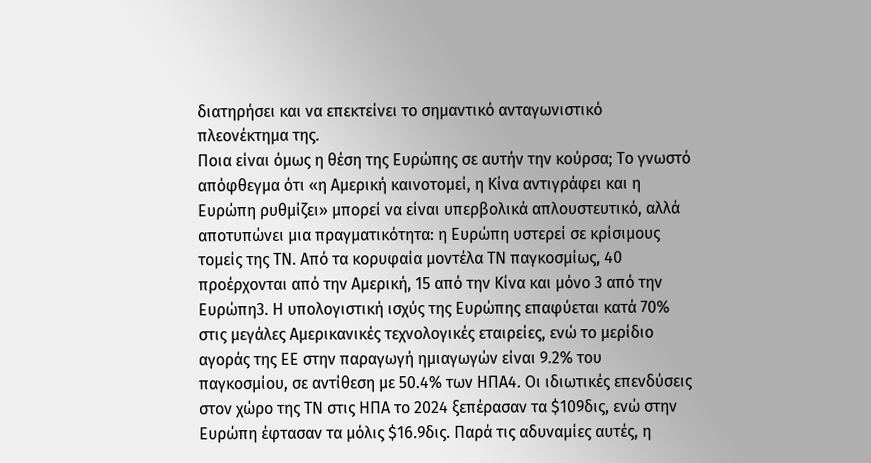διατηρήσει και να επεκτείνει το σημαντικό ανταγωνιστικό πλεονέκτημα της.
Ποια είναι όμως η θέση της Ευρώπης σε αυτήν την κούρσα; Το γνωστό απόφθεγμα ότι «η Αμερική καινοτομεί, η Κίνα αντιγράφει και η Ευρώπη ρυθμίζει» μπορεί να είναι υπερβολικά απλουστευτικό, αλλά αποτυπώνει μια πραγματικότητα: η Ευρώπη υστερεί σε κρίσιμους τομείς της ΤΝ. Από τα κορυφαία μοντέλα ΤΝ παγκοσμίως, 40 προέρχονται από την Αμερική, 15 από την Κίνα και μόνο 3 από την Ευρώπη3. Η υπολογιστική ισχύς της Ευρώπης επαφύεται κατά 70% στις μεγάλες Αμερικανικές τεχνολογικές εταιρείες, ενώ το μερίδιο αγοράς της ΕΕ στην παραγωγή ημιαγωγών είναι 9.2% του παγκοσμίου, σε αντίθεση με 50.4% των ΗΠΑ4. Οι ιδιωτικές επενδύσεις στον χώρο της ΤΝ στις ΗΠΑ το 2024 ξεπέρασαν τα $109δις, ενώ στην Ευρώπη έφτασαν τα μόλις $16.9δις. Παρά τις αδυναμίες αυτές, η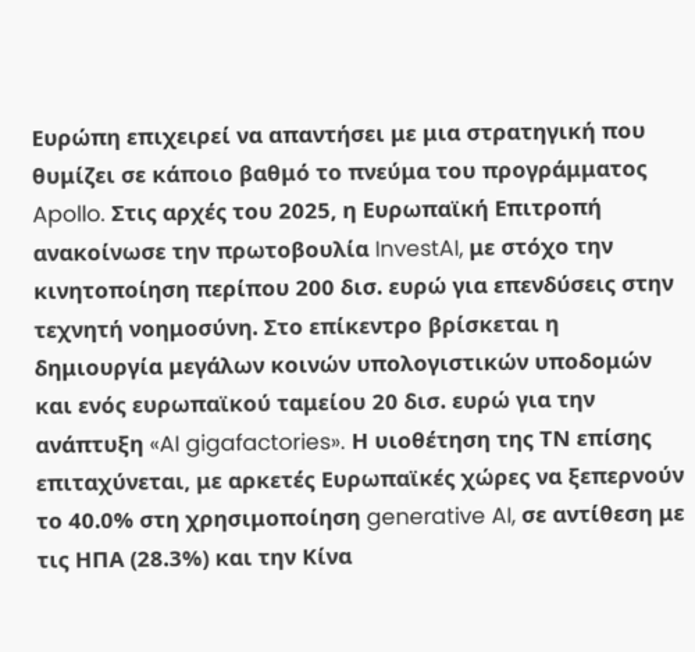Ευρώπη επιχειρεί να απαντήσει με μια στρατηγική που θυμίζει σε κάποιο βαθμό το πνεύμα του προγράμματος Apollo. Στις αρχές του 2025, η Ευρωπαϊκή Επιτροπή ανακοίνωσε την πρωτοβουλία InvestAI, με στόχο την κινητοποίηση περίπου 200 δισ. ευρώ για επενδύσεις στην τεχνητή νοημοσύνη. Στο επίκεντρο βρίσκεται η δημιουργία μεγάλων κοινών υπολογιστικών υποδομών και ενός ευρωπαϊκού ταμείου 20 δισ. ευρώ για την ανάπτυξη «AI gigafactories». Η υιοθέτηση της ΤΝ επίσης επιταχύνεται, με αρκετές Ευρωπαϊκές χώρες να ξεπερνούν το 40.0% στη χρησιμοποίηση generative AI, σε αντίθεση με τις ΗΠΑ (28.3%) και την Κίνα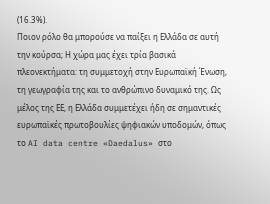(16.3%).
Ποιον ρόλο θα μπορούσε να παίξει η Ελλάδα σε αυτή την κούρσα; Η χώρα μας έχει τρία βασικά πλεονεκτήματα: τη συμμετοχή στην Ευρωπαϊκή Ένωση, τη γεωγραφία της και το ανθρώπινο δυναμικό της. Ως μέλος της ΕΕ, η Ελλάδα συμμετέχει ήδη σε σημαντικές ευρωπαϊκές πρωτοβουλίες ψηφιακών υποδομών, όπως το AI data centre «Daedalus» στο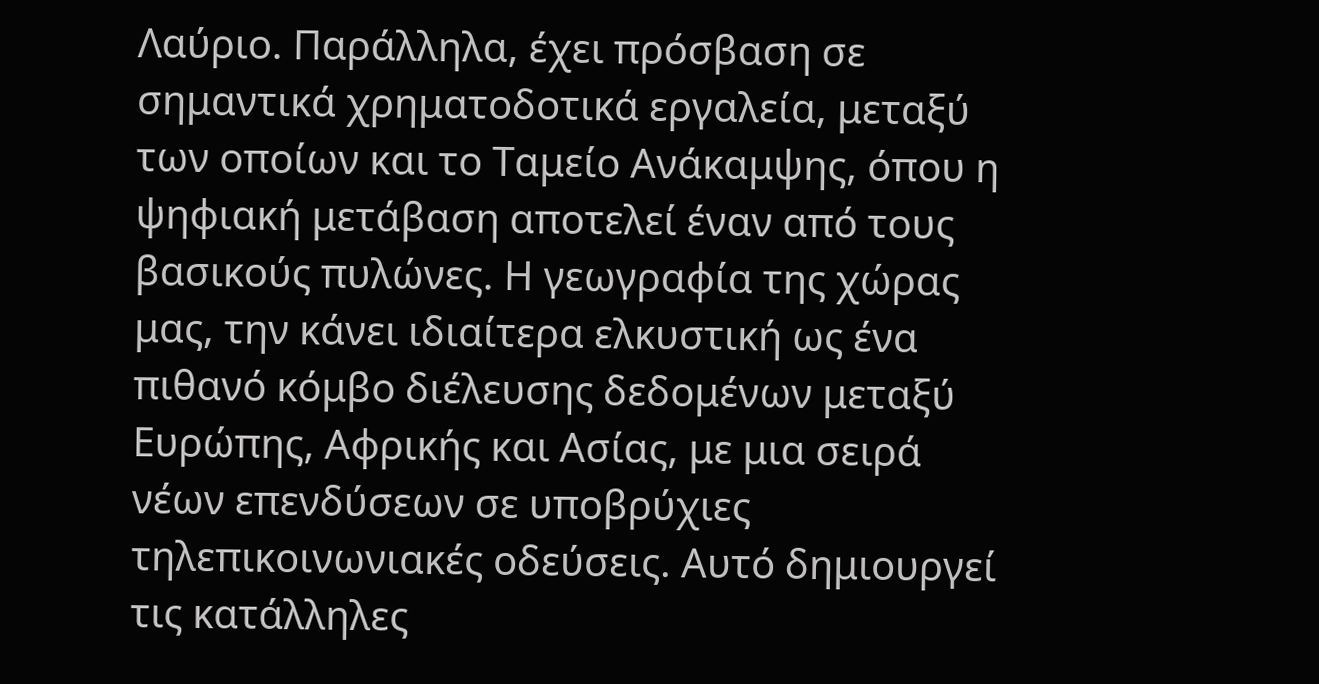Λαύριο. Παράλληλα, έχει πρόσβαση σε σημαντικά χρηματοδοτικά εργαλεία, μεταξύ των οποίων και το Ταμείο Ανάκαμψης, όπου η ψηφιακή μετάβαση αποτελεί έναν από τους βασικούς πυλώνες. Η γεωγραφία της χώρας μας, την κάνει ιδιαίτερα ελκυστική ως ένα πιθανό κόμβο διέλευσης δεδομένων μεταξύ Ευρώπης, Αφρικής και Ασίας, με μια σειρά νέων επενδύσεων σε υποβρύχιες τηλεπικοινωνιακές οδεύσεις. Αυτό δημιουργεί τις κατάλληλες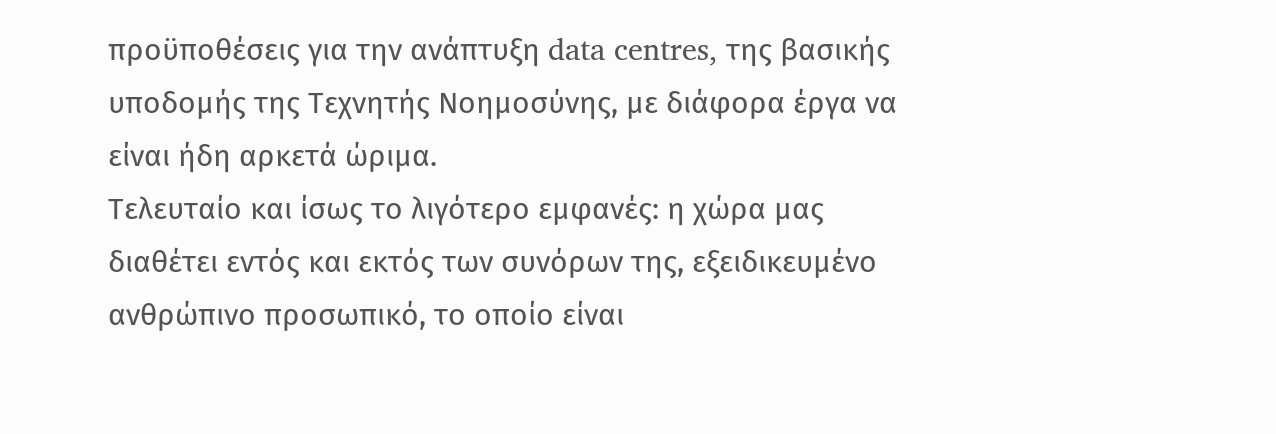προϋποθέσεις για την ανάπτυξη data centres, της βασικής υποδομής της Τεχνητής Νοημοσύνης, με διάφορα έργα να είναι ήδη αρκετά ώριμα.
Τελευταίο και ίσως το λιγότερο εμφανές: η χώρα μας διαθέτει εντός και εκτός των συνόρων της, εξειδικευμένο ανθρώπινο προσωπικό, το οποίο είναι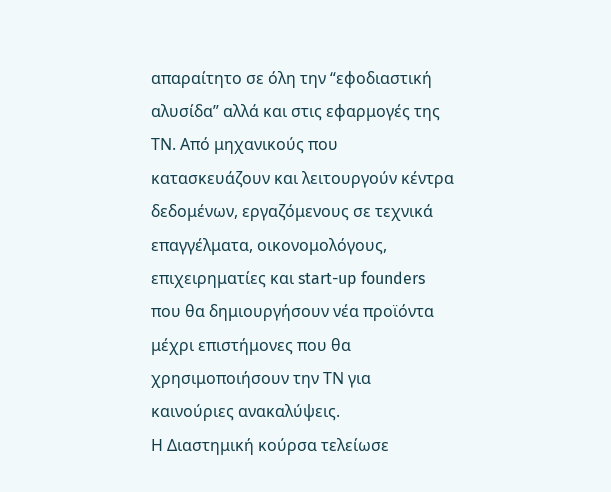απαραίτητο σε όλη την “εφοδιαστική αλυσίδα” αλλά και στις εφαρμογές της ΤΝ. Από μηχανικούς που κατασκευάζουν και λειτουργούν κέντρα δεδομένων, εργαζόμενους σε τεχνικά επαγγέλματα, οικονομολόγους, επιχειρηματίες και start-up founders που θα δημιουργήσουν νέα προϊόντα μέχρι επιστήμονες που θα χρησιμοποιήσουν την ΤΝ για καινούριες ανακαλύψεις.
Η Διαστημική κούρσα τελείωσε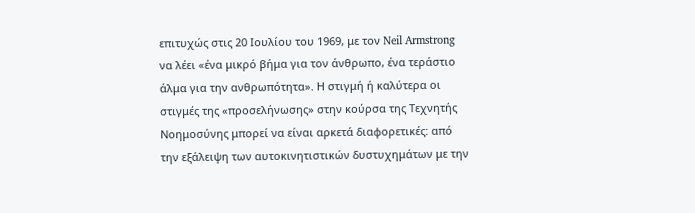επιτυχώς στις 20 Ιουλίου του 1969, με τον Neil Armstrong να λέει «ένα μικρό βήμα για τον άνθρωπο, ένα τεράστιο άλμα για την ανθρωπότητα». Η στιγμή ή καλύτερα οι στιγμές της «προσελήνωσης» στην κούρσα της Τεχνητής Νοημοσύνης μπορεί να είναι αρκετά διαφορετικές: από την εξάλειψη των αυτοκινητιστικών δυστυχημάτων με την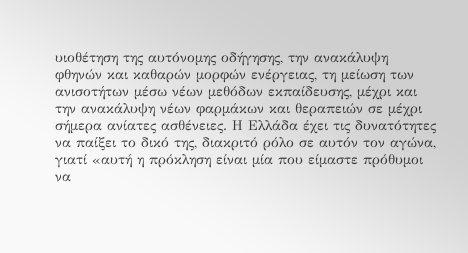υιοθέτηση της αυτόνομης οδήγησης, την ανακάλυψη φθηνών και καθαρών μορφών ενέργειας, τη μείωση των ανισοτήτων μέσω νέων μεθόδων εκπαίδευσης, μέχρι και την ανακάλυψη νέων φαρμάκων και θεραπειών σε μέχρι σήμερα ανίατες ασθένειες. Η Ελλάδα έχει τις δυνατότητες να παίξει το δικό της, διακριτό ρόλο σε αυτόν τον αγώνα, γιατί «αυτή η πρόκληση είναι μία που είμαστε πρόθυμοι να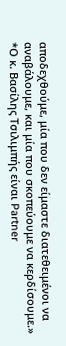αποδεχθούμε, μία που δεν είμαστε διατεθειμένοι να αναβάλουμε, και μία που σκοπεύουμε να κερδίσουμε.»
*Ο κ. Βασίλης Τσιλιμπής είναι Partner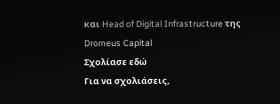και Head of Digital Infrastructure της Dromeus Capital
Σχολίασε εδώ
Για να σχολιάσεις,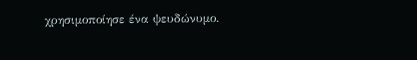χρησιμοποίησε ένα ψευδώνυμο.